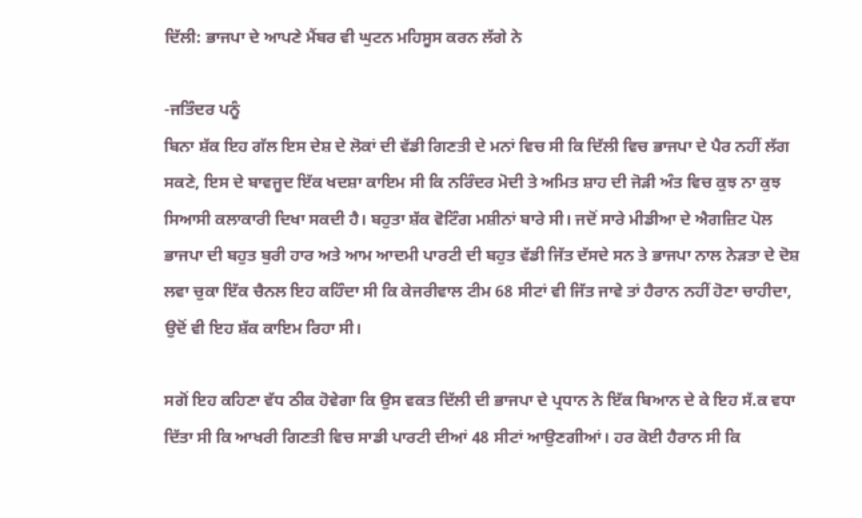ਦਿੱਲੀ: ਭਾਜਪਾ ਦੇ ਆਪਣੇ ਮੈਂਬਰ ਵੀ ਘੁਟਨ ਮਹਿਸੂਸ ਕਰਨ ਲੱਗੇ ਨੇ

-ਜਤਿੰਦਰ ਪਨੂੰ
ਬਿਨਾ ਸ਼ੱਕ ਇਹ ਗੱਲ ਇਸ ਦੇਸ਼ ਦੇ ਲੋਕਾਂ ਦੀ ਵੱਡੀ ਗਿਣਤੀ ਦੇ ਮਨਾਂ ਵਿਚ ਸੀ ਕਿ ਦਿੱਲੀ ਵਿਚ ਭਾਜਪਾ ਦੇ ਪੈਰ ਨਹੀਂ ਲੱਗ ਸਕਣੇ, ਇਸ ਦੇ ਬਾਵਜੂਦ ਇੱਕ ਖਦਸ਼ਾ ਕਾਇਮ ਸੀ ਕਿ ਨਰਿੰਦਰ ਮੋਦੀ ਤੇ ਅਮਿਤ ਸ਼ਾਹ ਦੀ ਜੋੜੀ ਅੰਤ ਵਿਚ ਕੁਝ ਨਾ ਕੁਝ ਸਿਆਸੀ ਕਲਾਕਾਰੀ ਦਿਖਾ ਸਕਦੀ ਹੈ। ਬਹੁਤਾ ਸ਼ੱਕ ਵੋਟਿੰਗ ਮਸ਼ੀਨਾਂ ਬਾਰੇ ਸੀ। ਜਦੋਂ ਸਾਰੇ ਮੀਡੀਆ ਦੇ ਐਗਜ਼ਿਟ ਪੋਲ ਭਾਜਪਾ ਦੀ ਬਹੁਤ ਬੁਰੀ ਹਾਰ ਅਤੇ ਆਮ ਆਦਮੀ ਪਾਰਟੀ ਦੀ ਬਹੁਤ ਵੱਡੀ ਜਿੱਤ ਦੱਸਦੇ ਸਨ ਤੇ ਭਾਜਪਾ ਨਾਲ ਨੇੜਤਾ ਦੇ ਦੋਸ਼ ਲਵਾ ਚੁਕਾ ਇੱਕ ਚੈਨਲ ਇਹ ਕਹਿੰਦਾ ਸੀ ਕਿ ਕੇਜਰੀਵਾਲ ਟੀਮ 68 ਸੀਟਾਂ ਵੀ ਜਿੱਤ ਜਾਵੇ ਤਾਂ ਹੈਰਾਨ ਨਹੀਂ ਹੋਣਾ ਚਾਹੀਦਾ, ਉਦੋਂ ਵੀ ਇਹ ਸ਼ੱਕ ਕਾਇਮ ਰਿਹਾ ਸੀ।

ਸਗੋਂ ਇਹ ਕਹਿਣਾ ਵੱਧ ਠੀਕ ਹੋਵੇਗਾ ਕਿ ਉਸ ਵਕਤ ਦਿੱਲੀ ਦੀ ਭਾਜਪਾ ਦੇ ਪ੍ਰਧਾਨ ਨੇ ਇੱਕ ਬਿਆਨ ਦੇ ਕੇ ਇਹ ਸੱ.ਕ ਵਧਾ ਦਿੱਤਾ ਸੀ ਕਿ ਆਖਰੀ ਗਿਣਤੀ ਵਿਚ ਸਾਡੀ ਪਾਰਟੀ ਦੀਆਂ 48 ਸੀਟਾਂ ਆਉਣਗੀਆਂ। ਹਰ ਕੋਈ ਹੈਰਾਨ ਸੀ ਕਿ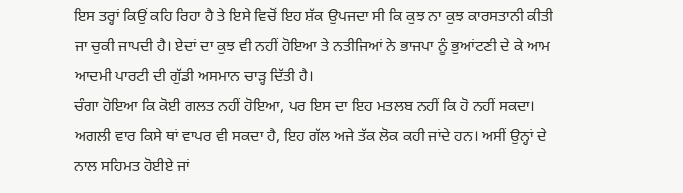ਇਸ ਤਰ੍ਹਾਂ ਕਿਉਂ ਕਹਿ ਰਿਹਾ ਹੈ ਤੇ ਇਸੇ ਵਿਚੋਂ ਇਹ ਸ਼ੱਕ ਉਪਜਦਾ ਸੀ ਕਿ ਕੁਝ ਨਾ ਕੁਝ ਕਾਰਸਤਾਨੀ ਕੀਤੀ ਜਾ ਚੁਕੀ ਜਾਪਦੀ ਹੈ। ਏਦਾਂ ਦਾ ਕੁਝ ਵੀ ਨਹੀਂ ਹੋਇਆ ਤੇ ਨਤੀਜਿਆਂ ਨੇ ਭਾਜਪਾ ਨੂੰ ਭੁਆਂਟਣੀ ਦੇ ਕੇ ਆਮ ਆਦਮੀ ਪਾਰਟੀ ਦੀ ਗੁੱਡੀ ਅਸਮਾਨ ਚਾੜ੍ਹ ਦਿੱਤੀ ਹੈ।
ਚੰਗਾ ਹੋਇਆ ਕਿ ਕੋਈ ਗਲਤ ਨਹੀਂ ਹੋਇਆ, ਪਰ ਇਸ ਦਾ ਇਹ ਮਤਲਬ ਨਹੀਂ ਕਿ ਹੋ ਨਹੀਂ ਸਕਦਾ। ਅਗਲੀ ਵਾਰ ਕਿਸੇ ਥਾਂ ਵਾਪਰ ਵੀ ਸਕਦਾ ਹੈ, ਇਹ ਗੱਲ ਅਜੇ ਤੱਕ ਲੋਕ ਕਹੀ ਜਾਂਦੇ ਹਨ। ਅਸੀਂ ਉਨ੍ਹਾਂ ਦੇ ਨਾਲ ਸਹਿਮਤ ਹੋਈਏ ਜਾਂ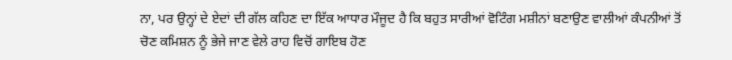ਨਾ, ਪਰ ਉਨ੍ਹਾਂ ਦੇ ਏਦਾਂ ਦੀ ਗੱਲ ਕਹਿਣ ਦਾ ਇੱਕ ਆਧਾਰ ਮੌਜੂਦ ਹੈ ਕਿ ਬਹੁਤ ਸਾਰੀਆਂ ਵੋਟਿੰਗ ਮਸ਼ੀਨਾਂ ਬਣਾਉਣ ਵਾਲੀਆਂ ਕੰਪਨੀਆਂ ਤੋਂ ਚੋਣ ਕਮਿਸ਼ਨ ਨੂੰ ਭੇਜੇ ਜਾਣ ਵੇਲੇ ਰਾਹ ਵਿਚੋਂ ਗਾਇਬ ਹੋਣ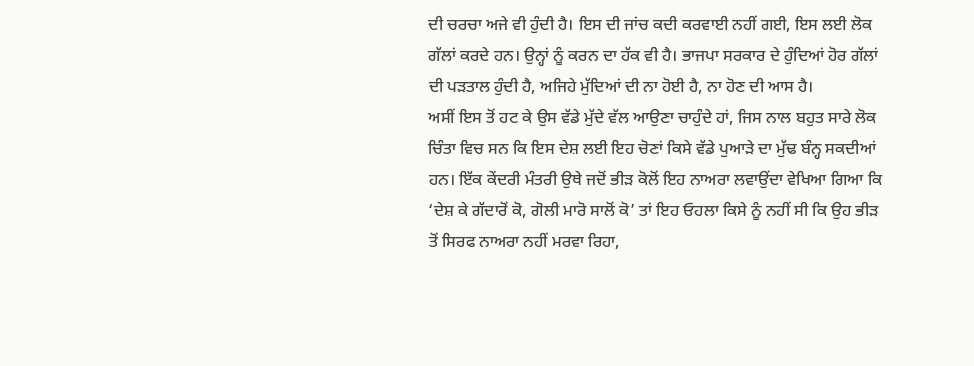ਦੀ ਚਰਚਾ ਅਜੇ ਵੀ ਹੁੰਦੀ ਹੈ। ਇਸ ਦੀ ਜਾਂਚ ਕਦੀ ਕਰਵਾਈ ਨਹੀਂ ਗਈ, ਇਸ ਲਈ ਲੋਕ ਗੱਲਾਂ ਕਰਦੇ ਹਨ। ਉਨ੍ਹਾਂ ਨੂੰ ਕਰਨ ਦਾ ਹੱਕ ਵੀ ਹੈ। ਭਾਜਪਾ ਸਰਕਾਰ ਦੇ ਹੁੰਦਿਆਂ ਹੋਰ ਗੱਲਾਂ ਦੀ ਪੜਤਾਲ ਹੁੰਦੀ ਹੈ, ਅਜਿਹੇ ਮੁੱਦਿਆਂ ਦੀ ਨਾ ਹੋਈ ਹੈ, ਨਾ ਹੋਣ ਦੀ ਆਸ ਹੈ।
ਅਸੀਂ ਇਸ ਤੋਂ ਹਟ ਕੇ ਉਸ ਵੱਡੇ ਮੁੱਦੇ ਵੱਲ ਆਉਣਾ ਚਾਹੁੰਦੇ ਹਾਂ, ਜਿਸ ਨਾਲ ਬਹੁਤ ਸਾਰੇ ਲੋਕ ਚਿੰਤਾ ਵਿਚ ਸਨ ਕਿ ਇਸ ਦੇਸ਼ ਲਈ ਇਹ ਚੋਣਾਂ ਕਿਸੇ ਵੱਡੇ ਪੁਆੜੇ ਦਾ ਮੁੱਢ ਬੰਨ੍ਹ ਸਕਦੀਆਂ ਹਨ। ਇੱਕ ਕੇਂਦਰੀ ਮੰਤਰੀ ਉਥੇ ਜਦੋਂ ਭੀੜ ਕੋਲੋਂ ਇਹ ਨਾਅਰਾ ਲਵਾਉਂਦਾ ਵੇਖਿਆ ਗਿਆ ਕਿ ‘ਦੇਸ਼ ਕੇ ਗੱਦਾਰੋਂ ਕੋ, ਗੋਲੀ ਮਾਰੋ ਸਾਲੋਂ ਕੋ’ ਤਾਂ ਇਹ ਓਹਲਾ ਕਿਸੇ ਨੂੰ ਨਹੀਂ ਸੀ ਕਿ ਉਹ ਭੀੜ ਤੋਂ ਸਿਰਫ ਨਾਅਰਾ ਨਹੀਂ ਮਰਵਾ ਰਿਹਾ,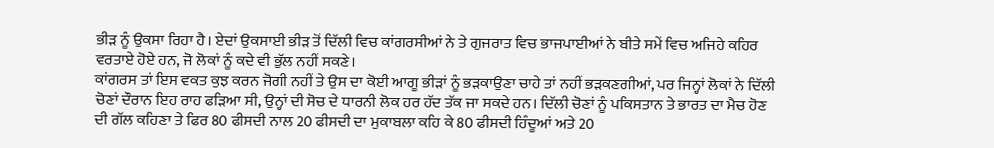ਭੀੜ ਨੂੰ ਉਕਸਾ ਰਿਹਾ ਹੈ। ਏਦਾਂ ਉਕਸਾਈ ਭੀੜ ਤੋਂ ਦਿੱਲੀ ਵਿਚ ਕਾਂਗਰਸੀਆਂ ਨੇ ਤੇ ਗੁਜਰਾਤ ਵਿਚ ਭਾਜਪਾਈਆਂ ਨੇ ਬੀਤੇ ਸਮੇਂ ਵਿਚ ਅਜਿਹੇ ਕਹਿਰ ਵਰਤਾਏ ਹੋਏ ਹਨ, ਜੋ ਲੋਕਾਂ ਨੂੰ ਕਦੇ ਵੀ ਭੁੱਲ ਨਹੀਂ ਸਕਣੇ।
ਕਾਂਗਰਸ ਤਾਂ ਇਸ ਵਕਤ ਕੁਝ ਕਰਨ ਜੋਗੀ ਨਹੀਂ ਤੇ ਉਸ ਦਾ ਕੋਈ ਆਗੂ ਭੀੜਾਂ ਨੂੰ ਭੜਕਾਉਣਾ ਚਾਹੇ ਤਾਂ ਨਹੀਂ ਭੜਕਣਗੀਆਂ, ਪਰ ਜਿਨ੍ਹਾਂ ਲੋਕਾਂ ਨੇ ਦਿੱਲੀ ਚੋਣਾਂ ਦੌਰਾਨ ਇਹ ਰਾਹ ਫੜਿਆ ਸੀ, ਉਨ੍ਹਾਂ ਦੀ ਸੋਚ ਦੇ ਧਾਰਨੀ ਲੋਕ ਹਰ ਹੱਦ ਤੱਕ ਜਾ ਸਕਦੇ ਹਨ। ਦਿੱਲੀ ਚੋਣਾਂ ਨੂੰ ਪਕਿਸਤਾਨ ਤੇ ਭਾਰਤ ਦਾ ਮੈਚ ਹੋਣ ਦੀ ਗੱਲ ਕਹਿਣਾ ਤੇ ਫਿਰ 80 ਫੀਸਦੀ ਨਾਲ 20 ਫੀਸਦੀ ਦਾ ਮੁਕਾਬਲਾ ਕਹਿ ਕੇ 80 ਫੀਸਦੀ ਹਿੰਦੂਆਂ ਅਤੇ 20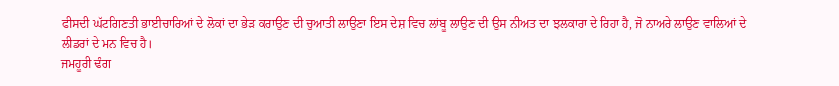ਫੀਸਦੀ ਘੱਟਗਿਣਤੀ ਭਾਈਚਾਰਿਆਂ ਦੇ ਲੋਕਾਂ ਦਾ ਭੇੜ ਕਰਾਉਣ ਦੀ ਚੁਆਤੀ ਲਾਉਣਾ ਇਸ ਦੇਸ਼ ਵਿਚ ਲਾਂਬੂ ਲਾਉਣ ਦੀ ਉਸ ਨੀਅਤ ਦਾ ਝਲਕਾਰਾ ਦੇ ਰਿਹਾ ਹੈ, ਜੋ ਨਾਅਰੇ ਲਾਉਣ ਵਾਲਿਆਂ ਦੇ ਲੀਡਰਾਂ ਦੇ ਮਨ ਵਿਚ ਹੈ।
ਜਮਹੂਰੀ ਢੰਗ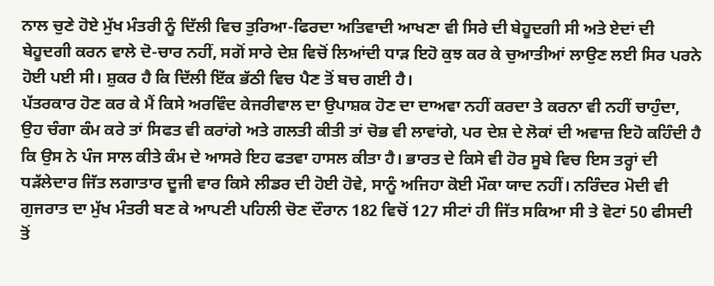ਨਾਲ ਚੁਣੇ ਹੋਏ ਮੁੱਖ ਮੰਤਰੀ ਨੂੰ ਦਿੱਲੀ ਵਿਚ ਤੁਰਿਆ-ਫਿਰਦਾ ਅਤਿਵਾਦੀ ਆਖਣਾ ਵੀ ਸਿਰੇ ਦੀ ਬੇਹੂਦਗੀ ਸੀ ਅਤੇ ਏਦਾਂ ਦੀ ਬੇਹੂਦਗੀ ਕਰਨ ਵਾਲੇ ਦੋ-ਚਾਰ ਨਹੀਂ, ਸਗੋਂ ਸਾਰੇ ਦੇਸ਼ ਵਿਚੋਂ ਲਿਆਂਦੀ ਧਾੜ ਇਹੋ ਕੁਝ ਕਰ ਕੇ ਚੁਆਤੀਆਂ ਲਾਉਣ ਲਈ ਸਿਰ ਪਰਨੇ ਹੋਈ ਪਈ ਸੀ। ਸ਼ੁਕਰ ਹੈ ਕਿ ਦਿੱਲੀ ਇੱਕ ਭੱਠੀ ਵਿਚ ਪੈਣ ਤੋਂ ਬਚ ਗਈ ਹੈ।
ਪੱਤਰਕਾਰ ਹੋਣ ਕਰ ਕੇ ਮੈਂ ਕਿਸੇ ਅਰਵਿੰਦ ਕੇਜਰੀਵਾਲ ਦਾ ਉਪਾਸ਼ਕ ਹੋਣ ਦਾ ਦਾਅਵਾ ਨਹੀਂ ਕਰਦਾ ਤੇ ਕਰਨਾ ਵੀ ਨਹੀਂ ਚਾਹੁੰਦਾ, ਉਹ ਚੰਗਾ ਕੰਮ ਕਰੇ ਤਾਂ ਸਿਫਤ ਵੀ ਕਰਾਂਗੇ ਅਤੇ ਗਲਤੀ ਕੀਤੀ ਤਾਂ ਚੋਭ ਵੀ ਲਾਵਾਂਗੇ, ਪਰ ਦੇਸ਼ ਦੇ ਲੋਕਾਂ ਦੀ ਅਵਾਜ਼ ਇਹੋ ਕਹਿੰਦੀ ਹੈ ਕਿ ਉਸ ਨੇ ਪੰਜ ਸਾਲ ਕੀਤੇ ਕੰਮ ਦੇ ਆਸਰੇ ਇਹ ਫਤਵਾ ਹਾਸਲ ਕੀਤਾ ਹੈ। ਭਾਰਤ ਦੇ ਕਿਸੇ ਵੀ ਹੋਰ ਸੂਬੇ ਵਿਚ ਇਸ ਤਰ੍ਹਾਂ ਦੀ ਧੜੱਲੇਦਾਰ ਜਿੱਤ ਲਗਾਤਾਰ ਦੂਜੀ ਵਾਰ ਕਿਸੇ ਲੀਡਰ ਦੀ ਹੋਈ ਹੋਵੇ, ਸਾਨੂੰ ਅਜਿਹਾ ਕੋਈ ਮੌਕਾ ਯਾਦ ਨਹੀਂ। ਨਰਿੰਦਰ ਮੋਦੀ ਵੀ ਗੁਜਰਾਤ ਦਾ ਮੁੱਖ ਮੰਤਰੀ ਬਣ ਕੇ ਆਪਣੀ ਪਹਿਲੀ ਚੋਣ ਦੌਰਾਨ 182 ਵਿਚੋਂ 127 ਸੀਟਾਂ ਹੀ ਜਿੱਤ ਸਕਿਆ ਸੀ ਤੇ ਵੋਟਾਂ 50 ਫੀਸਦੀ ਤੋਂ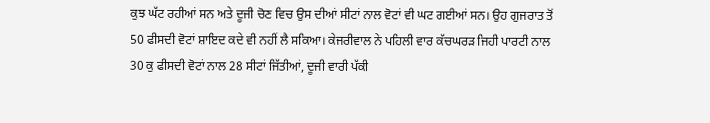ਕੁਝ ਘੱਟ ਰਹੀਆਂ ਸਨ ਅਤੇ ਦੂਜੀ ਚੋਣ ਵਿਚ ਉਸ ਦੀਆਂ ਸੀਟਾਂ ਨਾਲ ਵੋਟਾਂ ਵੀ ਘਟ ਗਈਆਂ ਸਨ। ਉਹ ਗੁਜਰਾਤ ਤੋਂ 50 ਫੀਸਦੀ ਵੋਟਾਂ ਸ਼ਾਇਦ ਕਦੇ ਵੀ ਨਹੀਂ ਲੈ ਸਕਿਆ। ਕੇਜਰੀਵਾਲ ਨੇ ਪਹਿਲੀ ਵਾਰ ਕੱਚਘਰੜ ਜਿਹੀ ਪਾਰਟੀ ਨਾਲ 30 ਕੁ ਫੀਸਦੀ ਵੋਟਾਂ ਨਾਲ 28 ਸੀਟਾਂ ਜਿੱਤੀਆਂ, ਦੂਜੀ ਵਾਰੀ ਪੱਕੀ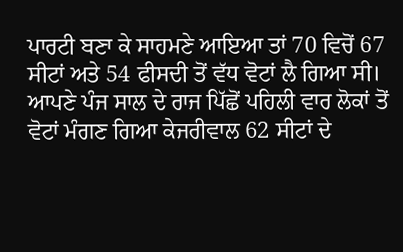ਪਾਰਟੀ ਬਣਾ ਕੇ ਸਾਹਮਣੇ ਆਇਆ ਤਾਂ 70 ਵਿਚੋਂ 67 ਸੀਟਾਂ ਅਤੇ 54 ਫੀਸਦੀ ਤੋਂ ਵੱਧ ਵੋਟਾਂ ਲੈ ਗਿਆ ਸੀ। ਆਪਣੇ ਪੰਜ ਸਾਲ ਦੇ ਰਾਜ ਪਿੱਛੋਂ ਪਹਿਲੀ ਵਾਰ ਲੋਕਾਂ ਤੋਂ ਵੋਟਾਂ ਮੰਗਣ ਗਿਆ ਕੇਜਰੀਵਾਲ 62 ਸੀਟਾਂ ਦੇ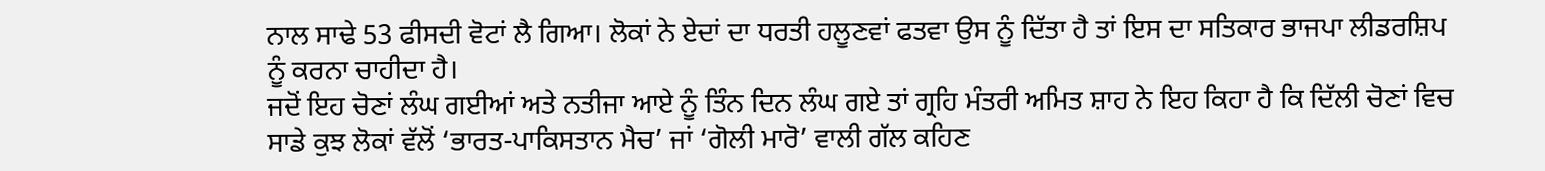ਨਾਲ ਸਾਢੇ 53 ਫੀਸਦੀ ਵੋਟਾਂ ਲੈ ਗਿਆ। ਲੋਕਾਂ ਨੇ ਏਦਾਂ ਦਾ ਧਰਤੀ ਹਲੂਣਵਾਂ ਫਤਵਾ ਉਸ ਨੂੰ ਦਿੱਤਾ ਹੈ ਤਾਂ ਇਸ ਦਾ ਸਤਿਕਾਰ ਭਾਜਪਾ ਲੀਡਰਸ਼ਿਪ ਨੂੰ ਕਰਨਾ ਚਾਹੀਦਾ ਹੈ।
ਜਦੋਂ ਇਹ ਚੋਣਾਂ ਲੰਘ ਗਈਆਂ ਅਤੇ ਨਤੀਜਾ ਆਏ ਨੂੰ ਤਿੰਨ ਦਿਨ ਲੰਘ ਗਏ ਤਾਂ ਗ੍ਰਹਿ ਮੰਤਰੀ ਅਮਿਤ ਸ਼ਾਹ ਨੇ ਇਹ ਕਿਹਾ ਹੈ ਕਿ ਦਿੱਲੀ ਚੋਣਾਂ ਵਿਚ ਸਾਡੇ ਕੁਝ ਲੋਕਾਂ ਵੱਲੋਂ ‘ਭਾਰਤ-ਪਾਕਿਸਤਾਨ ਮੈਚ’ ਜਾਂ ‘ਗੋਲੀ ਮਾਰੋ’ ਵਾਲੀ ਗੱਲ ਕਹਿਣ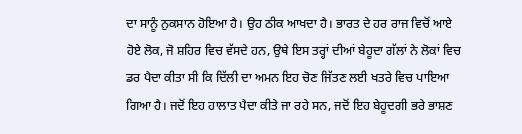ਦਾ ਸਾਨੂੰ ਨੁਕਸਾਨ ਹੋਇਆ ਹੈ। ਉਹ ਠੀਕ ਆਖਦਾ ਹੈ। ਭਾਰਤ ਦੇ ਹਰ ਰਾਜ ਵਿਚੋਂ ਆਏ ਹੋਏ ਲੋਕ, ਜੋ ਸ਼ਹਿਰ ਵਿਚ ਵੱਸਦੇ ਹਨ, ਉਥੇ ਇਸ ਤਰ੍ਹਾਂ ਦੀਆਂ ਬੇਹੂਦਾ ਗੱਲਾਂ ਨੇ ਲੋਕਾਂ ਵਿਚ ਡਰ ਪੈਦਾ ਕੀਤਾ ਸੀ ਕਿ ਦਿੱਲੀ ਦਾ ਅਮਨ ਇਹ ਚੋਣ ਜਿੱਤਣ ਲਈ ਖਤਰੇ ਵਿਚ ਪਾਇਆ ਗਿਆ ਹੈ। ਜਦੋਂ ਇਹ ਹਾਲਾਤ ਪੈਦਾ ਕੀਤੇ ਜਾ ਰਹੇ ਸਨ, ਜਦੋਂ ਇਹ ਬੇਹੂਦਗੀ ਭਰੇ ਭਾਸ਼ਣ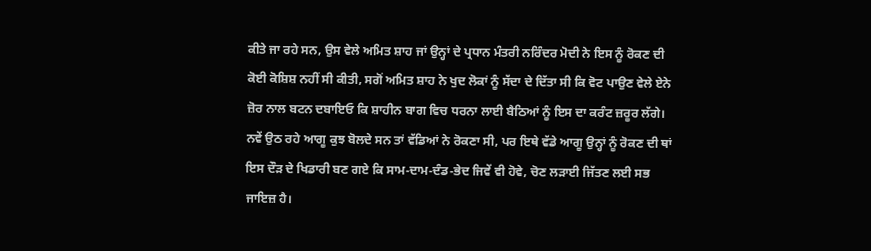ਕੀਤੇ ਜਾ ਰਹੇ ਸਨ, ਉਸ ਵੇਲੇ ਅਮਿਤ ਸ਼ਾਹ ਜਾਂ ਉਨ੍ਹਾਂ ਦੇ ਪ੍ਰਧਾਨ ਮੰਤਰੀ ਨਰਿੰਦਰ ਮੋਦੀ ਨੇ ਇਸ ਨੂੰ ਰੋਕਣ ਦੀ ਕੋਈ ਕੋਸ਼ਿਸ਼ ਨਹੀਂ ਸੀ ਕੀਤੀ, ਸਗੋਂ ਅਮਿਤ ਸ਼ਾਹ ਨੇ ਖੁਦ ਲੋਕਾਂ ਨੂੰ ਸੱਦਾ ਦੇ ਦਿੱਤਾ ਸੀ ਕਿ ਵੋਟ ਪਾਉਣ ਵੇਲੇ ਏਨੇ ਜ਼ੋਰ ਨਾਲ ਬਟਨ ਦਬਾਇਓ ਕਿ ਸ਼ਾਹੀਨ ਬਾਗ ਵਿਚ ਧਰਨਾ ਲਾਈ ਬੈਠਿਆਂ ਨੂੰ ਇਸ ਦਾ ਕਰੰਟ ਜ਼ਰੂਰ ਲੱਗੇ। ਨਵੇਂ ਉਠ ਰਹੇ ਆਗੂ ਕੁਝ ਬੋਲਦੇ ਸਨ ਤਾਂ ਵੱਡਿਆਂ ਨੇ ਰੋਕਣਾ ਸੀ, ਪਰ ਇਥੇ ਵੱਡੇ ਆਗੂ ਉਨ੍ਹਾਂ ਨੂੰ ਰੋਕਣ ਦੀ ਥਾਂ ਇਸ ਦੌੜ ਦੇ ਖਿਡਾਰੀ ਬਣ ਗਏ ਕਿ ਸਾਮ-ਦਾਮ-ਦੰਡ-ਭੇਦ ਜਿਵੇਂ ਵੀ ਹੋਵੇ, ਚੋਣ ਲੜਾਈ ਜਿੱਤਣ ਲਈ ਸਭ ਜਾਇਜ਼ ਹੈ।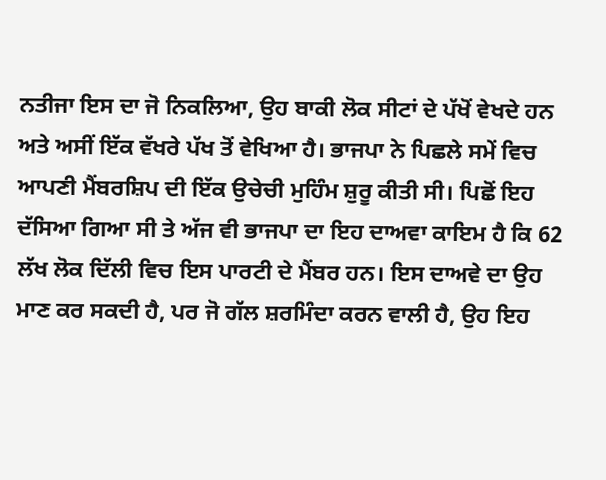ਨਤੀਜਾ ਇਸ ਦਾ ਜੋ ਨਿਕਲਿਆ, ਉਹ ਬਾਕੀ ਲੋਕ ਸੀਟਾਂ ਦੇ ਪੱਖੋਂ ਵੇਖਦੇ ਹਨ ਅਤੇ ਅਸੀਂ ਇੱਕ ਵੱਖਰੇ ਪੱਖ ਤੋਂ ਵੇਖਿਆ ਹੈ। ਭਾਜਪਾ ਨੇ ਪਿਛਲੇ ਸਮੇਂ ਵਿਚ ਆਪਣੀ ਮੈਂਬਰਸ਼ਿਪ ਦੀ ਇੱਕ ਉਚੇਚੀ ਮੁਹਿੰਮ ਸ਼ੁਰੂ ਕੀਤੀ ਸੀ। ਪਿਛੋਂ ਇਹ ਦੱਸਿਆ ਗਿਆ ਸੀ ਤੇ ਅੱਜ ਵੀ ਭਾਜਪਾ ਦਾ ਇਹ ਦਾਅਵਾ ਕਾਇਮ ਹੈ ਕਿ 62 ਲੱਖ ਲੋਕ ਦਿੱਲੀ ਵਿਚ ਇਸ ਪਾਰਟੀ ਦੇ ਮੈਂਬਰ ਹਨ। ਇਸ ਦਾਅਵੇ ਦਾ ਉਹ ਮਾਣ ਕਰ ਸਕਦੀ ਹੈ, ਪਰ ਜੋ ਗੱਲ ਸ਼ਰਮਿੰਦਾ ਕਰਨ ਵਾਲੀ ਹੈ, ਉਹ ਇਹ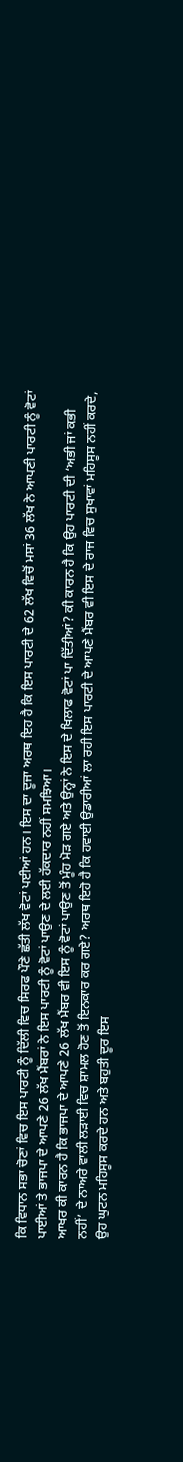ਕਿ ਵਿਧਾਨ ਸਭਾ ਚੋਣਾਂ ਵਿਚ ਇਸ ਪਾਰਟੀ ਨੂੰ ਦਿੱਲੀ ਵਿਚ ਸਿਰਫ ਪੌਣੇ ਛੱਤੀ ਲੱਖ ਵੋਟਾਂ ਪਈਆਂ ਹਨ। ਇਸ ਦਾ ਦੂਜਾ ਅਰਥ ਇਹ ਹੈ ਕਿ ਇਸ ਪਾਰਟੀ ਦੇ 62 ਲੱਖ ਵਿਚੋਂ ਮਸਾਂ 36 ਲੱਖ ਨੇ ਆਪਣੀ ਪਾਰਟੀ ਨੂੰ ਵੋਟਾਂ ਪਾਈਆਂ ਤੇ ਭਾਜਪਾ ਦੇ ਆਪਣੇ 26 ਲੱਖ ਮੈਂਬਰਾਂ ਨੇ ਇਸ ਪਾਰਟੀ ਨੂੰ ਵੋਟਾਂ ਪਾਉਣ ਦੇ ਲਈ ਹੱਕਦਾਰ ਨਹੀਂ ਸਮਝਿਆ।
ਆਖਰ ਕੀ ਕਾਰਨ ਹੈ ਕਿ ਭਾਜਪਾ ਦੇ ਆਪਣੇ 26 ਲੱਖ ਮੈਂਬਰ ਵੀ ਇਸ ਨੂੰ ਵੋਟਾਂ ਪਾਉਣ ਤੋਂ ਮੂੰਹ ਮੋੜ ਗਏ ਅਤੇ ਉਨ੍ਹਾਂ ਨੇ ਇਸ ਦੇ ਖਿਲਾਫ ਵੋਟਾਂ ਪਾ ਦਿੱਤੀਆਂ? ਕੀ ਕਾਰਨ ਹੈ ਕਿ ਉਹ ਪਾਰਟੀ ਦੀ ‘ਅਭੀ ਜਾਂ ਕਭੀ ਨਹੀਂ’ ਦੇ ਨਾਅਰੇ ਵਾਲੀ ਲੜਾਈ ਵਿਚ ਸ਼ਾਮਲ ਹੋਣ ਤੋਂ ਇਨਕਾਰ ਕਰ ਗਏ? ਅਰਥ ਇਹੋ ਹੈ ਕਿ ਹਵਾਈ ਉਡਾਰੀਆਂ ਲਾ ਰਹੀ ਇਸ ਪਾਰਟੀ ਦੇ ਆਪਣੇ ਮੈਂਬਰ ਵੀ ਇਸ ਦੇ ਰਾਜ ਵਿਚ ਸੁਖਾਵਾਂ ਮਹਿਸੂਸ ਨਹੀਂ ਕਰਦੇ, ਉਹ ਘੁਟਨ ਮਹਿਸੂਸ ਕਰਦੇ ਹਨ ਅਤੇ ਬਹੁਤੀ ਦੂਰ ਇਸ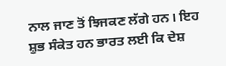ਨਾਲ ਜਾਣ ਤੋਂ ਝਿਜਕਣ ਲੱਗੇ ਹਨ। ਇਹ ਸ਼ੁਭ ਸੰਕੇਤ ਹਨ ਭਾਰਤ ਲਈ ਕਿ ਦੇਸ਼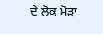ਦੇ ਲੋਕ ਮੋੜਾ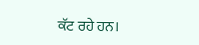ਕੱਟ ਰਹੇ ਹਨ।